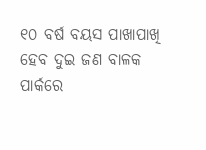୧୦ ବର୍ଷ ବୟସ ପାଖାପାଖି ହେବ ଦୁଇ ଜଣ ବାଳକ ପାର୍କରେ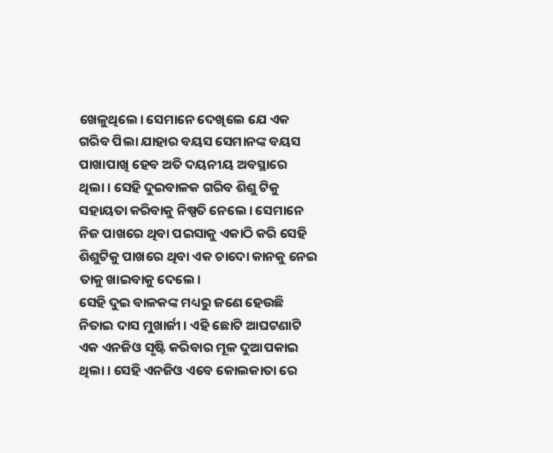ଖେଳୁଥିଲେ। ସେମାନେ ଦେଖିଲେ ଯେ ଏକ ଗରିବ ପିଲା ଯାହାର ବୟସ ସେମାନଙ୍କ ବୟସ ପାଖାପାଖି ହେବ ଅତି ଦୟନୀୟ ଅବସ୍ଥାରେ ଥିଲା। ସେହି ଦୁଇବାଳକ ଗରିବ ଶିଶୁ ଟିକୁ ସହାୟତା କରିବାକୁ ନିଷ୍ପତି ନେଲେ। ସେମାନେ ନିଜ ପାଖରେ ଥିବା ପଇସାକୁ ଏକାଠି କରି ସେହି ଶିଶୁଟିକୁ ପାଖରେ ଥିବା ଏକ ଚାଦୋ କାନକୁ ନେଇ ତାକୁ ଖାଇବାକୁ ଦେଲେ।
ସେହି ଦୁଇ ବାଳକଙ୍କ ମଧ୍ୟରୁ ଜଣେ ହେଉଛି ନିତାଇ ଦାସ ମୁଖାର୍ଜୀ। ଏହି ଛୋଟି ଆଘଟଣାଟି ଏକ ଏନଜିଓ ସୃଷ୍ଟି କରିବାର ମୂଳ ଦୁଆପକାଇ ଥିଲା । ସେହି ଏନଜିଓ ଏବେ କୋଲକାତା ରେ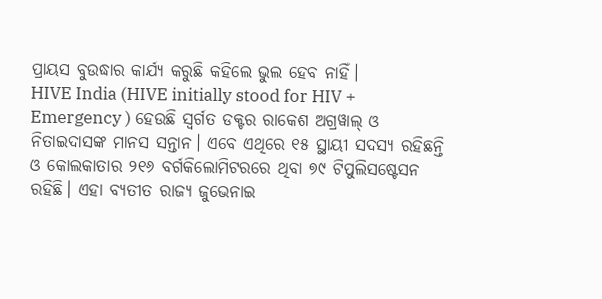ପ୍ରାୟସ ବୁଉଦ୍ଧାର କାର୍ଯ୍ୟ କରୁଛି କହିଲେ ଭୁଲ ହେବ ନାହିଁ।
HIVE India (HIVE initially stood for HIV + Emergency ) ହେଉଛି ସ୍ୱର୍ଗତ ଡକ୍ଟର ରାକେଶ ଅଗ୍ରୱାଲ୍ ଓ ନିତାଇଦାସଙ୍କ ମାନସ ସନ୍ତାନ। ଏବେ ଏଥିରେ ୧୫ ସ୍ଥାୟୀ ସଦସ୍ୟ ରହିଛନ୍ତି ଓ କୋଲକାତାର ୨୧୬ ବର୍ଗକିଲୋମିଟରରେ ଥିବା ୭୯ ଟିପୁଲିସଷ୍ଟେସନ ରହିଛି। ଏହା ବ୍ୟତୀତ ରାଜ୍ୟ ଜୁଭେନାଇ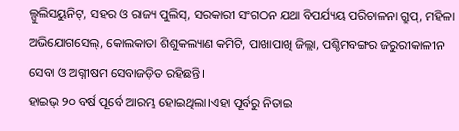ଲ୍ପୁଲିସୟୁନିଟ୍, ସହର ଓ ରାଜ୍ୟ ପୁଲିସ୍, ସରକାରୀ ସଂଗଠନ ଯଥା ବିପର୍ଯ୍ୟୟ ପରିଚାଳନା ଗ୍ରୁପ୍, ମହିଳା ଅଭିଯୋଗସେଲ୍, କୋଲକାତା ଶିଶୁକଲ୍ୟାଣ କମିଟି, ପାଖାପାଖି ଜିଲ୍ଲା, ପଶ୍ଚିମବଙ୍ଗର ଜରୁରୀକାଳୀନ ସେବା ଓ ଅଗ୍ନୀଷମ ସେବାଜଡ଼ିତ ରହିଛନ୍ତି।
ହାଇଭ୍ ୨୦ ବର୍ଷ ପୂର୍ବେ ଆରମ୍ଭ ହୋଇଥିଲା।ଏହା ପୂର୍ବରୁ ନିତାଇ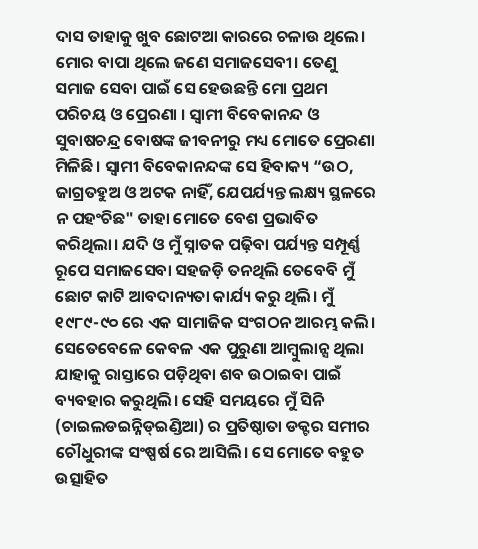ଦାସ ତାହାକୁ ଖୁବ ଛୋଟଆ କାରରେ ଚଳାଉ ଥିଲେ।
ମୋର ବାପା ଥିଲେ ଜଣେ ସମାଜସେବୀ। ତେଣୁ ସମାଜ ସେବା ପାଇଁ ସେ ହେଉଛନ୍ତି ମୋ ପ୍ରଥମ ପରିଚୟ ଓ ପ୍ରେରଣା । ସ୍ୱାମୀ ବିବେକାନନ୍ଦ ଓ ସୁବାଷଚନ୍ଦ୍ର ବୋଷଙ୍କ ଜୀବନୀରୁ ମଧ୍ୟ ମୋତେ ପ୍ରେରଣା ମିଳିଛି। ସ୍ୱାମୀ ବିବେକାନନ୍ଦଙ୍କ ସେ ହିବାକ୍ୟ “ଉଠ, ଜାଗ୍ରତହୁଅ ଓ ଅଟକ ନାହିଁ, ଯେପର୍ଯ୍ୟନ୍ତ ଲକ୍ଷ୍ୟ ସ୍ଥଳରେ ନ ପହଂଚିଛ" ତାହା ମୋତେ ବେଶ ପ୍ରଭାବିତ କରିଥିଲା। ଯଦି ଓ ମୁଁ ସ୍ନାତକ ପଢ଼ିବା ପର୍ଯ୍ୟନ୍ତ ସମ୍ପୂର୍ଣ୍ଣ ରୂପେ ସମାଜସେବା ସହଜଡ଼ି ତନଥିଲି ତେବେବି ମୁଁ ଛୋଟ କାଟି ଆବଦାନ୍ୟତା କାର୍ଯ୍ୟ କରୁ ଥିଲି। ମୁଁ ୧୯୮୯-୯୦ ରେ ଏକ ସାମାଜିକ ସଂଗଠନ ଆରମ୍ଭ କଲି। ସେତେବେଳେ କେବଳ ଏକ ପୁରୁଣା ଆମ୍ବୁଲାନ୍ସ ଥିଲା ଯାହାକୁ ରାସ୍ତାରେ ପଡ଼ିଥିବା ଶବ ଉଠାଇବା ପାଇଁ ବ୍ୟବହାର କରୁଥିଲି। ସେହି ସମୟରେ ମୁଁ ସିନି (ଚାଇଲଡଇନ୍ନିଡ୍ଇଣ୍ଡିଆ) ର ପ୍ରତିଷ୍ଠାତା ଡକ୍ଟର ସମୀର ଚୌଧୁରୀଙ୍କ ସଂଷ୍ପର୍ଷ ରେ ଆସିଲି। ସେ ମୋତେ ବହୁତ ଉତ୍ସାହିତ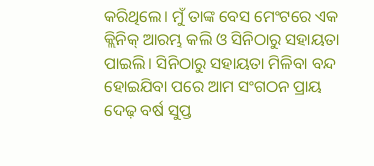କରିଥିଲେ। ମୁଁ ତାଙ୍କ ବେସ ମେଂଟରେ ଏକ କ୍ଲିନିକ୍ ଆରମ୍ଭ କଲି ଓ ସିନିଠାରୁ ସହାୟତା ପାଇଲି। ସିନିଠାରୁ ସହାୟତା ମିଳିବା ବନ୍ଦ ହୋଇଯିବା ପରେ ଆମ ସଂଗଠନ ପ୍ରାୟ ଦେଢ଼ ବର୍ଷ ସୁପ୍ତ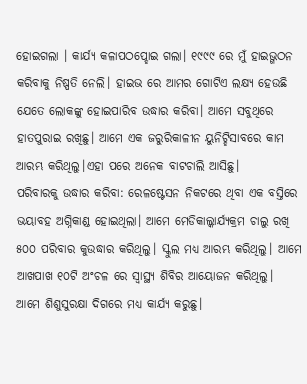ହୋଇଗଲା । କାର୍ଯ୍ୟ କଳାପଠପ୍ହୋଇ ଗଲା। ୧୯୯୯ ରେ ମୁଁ ହାଇଭ୍ଗଠନ କରିବାକୁ ନିଷ୍ପତି ନେଲି। ହାଇଭ ରେ ଆମର ଗୋଟିଏ ଲକ୍ଷ୍ୟ ହେଉଛି ଯେତେ ଲୋକଙ୍କୁ ହୋଇପାରିବ ଉଦ୍ଧାର କରିବା। ଆମେ ସବୁଥିରେ ହାତପୁରାଇ ରଖିଛୁ। ଆମେ ଏକ ଜରୁରିକାଳୀନ ୟୁନିଟ୍ହିସାବରେ କାମ ଆରମ୍ଭ କରିଥିଲୁ।ଏହା ପରେ ଅନେକ ବାଟଚାଲି ଆସିଛୁ।
ପରିବାରକୁ ଉଦ୍ଧାର କରିବା: ରେଳଷ୍ଟେସନ ନିକଟରେ ଥିବା ଏକ ବସ୍ତିରେ ଭୟାବହ ଅଗ୍ନିକାଣ୍ଡ ହୋଇଥିଲା। ଆମେ ମେଡିକାଲ୍କାର୍ଯ୍ୟକ୍ରମ ଚାଲୁ ରଖି ୫୦୦ ପରିବାର କୁଉଦ୍ଧାର କରିଥିଲୁ। ସ୍କୁଲ ମଧ୍ୟ ଆରମ୍ଭ କରିଥିଲୁ। ଆମେ ଆଖପାଖ ୧୦ଟି ଅଂଚଳ ରେ ସ୍ୱାସ୍ଥ୍ୟ ଶିବିର ଆୟୋଜନ କରିଥିଲୁ।
ଆମେ ଶିଶୁସୁରକ୍ଷା ଦିଗରେ ମଧ୍ୟ କାର୍ଯ୍ୟ କରୁଛୁ।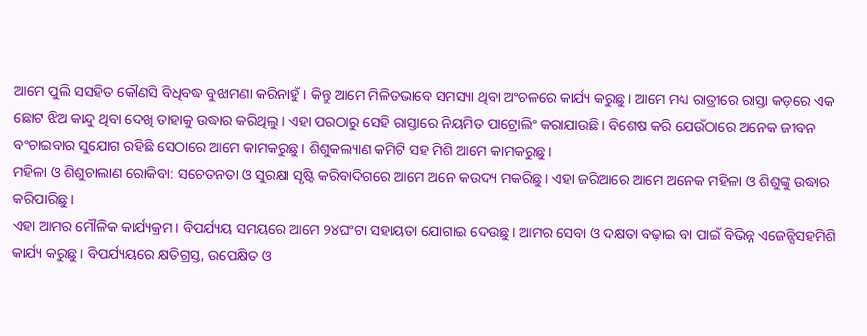ଆମେ ପୁଲି ସସହିତ କୌଣସି ବିଧିବଦ୍ଧ ବୁଝାମଣା କରିନାହୁଁ। କିନ୍ତୁ ଆମେ ମିଳିତଭାବେ ସମସ୍ୟା ଥିବା ଅଂଚଳରେ କାର୍ଯ୍ୟ କରୁଛୁ। ଆମେ ମଧ୍ୟ ରାତ୍ରୀରେ ରାସ୍ତା କଡ଼ରେ ଏକ ଛୋଟ ଝିଅ କାନ୍ଦୁ ଥିବା ଦେଖି ତାହାକୁ ଉଦ୍ଧାର କରିଥିଲୁ। ଏହା ପରଠାରୁ ସେହି ରାସ୍ତାରେ ନିୟମିତ ପାଟ୍ରୋଲିଂ କରାଯାଉଛି। ବିଶେଷ କରି ଯେଉଁଠାରେ ଅନେକ ଜୀବନ ବଂଚାଇବାର ସୁଯୋଗ ରହିଛି ସେଠାରେ ଆମେ କାମକରୁଛୁ। ଶିଶୁକଲ୍ୟାଣ କମିଟି ସହ ମିଶି ଆମେ କାମକରୁଛୁ।
ମହିଳା ଓ ଶିଶୁଚାଲାଣ ରୋକିବା: ସଚେତନତା ଓ ସୁରକ୍ଷା ସୃଷ୍ଟି କରିବାଦିଗରେ ଆମେ ଅନେ କଉଦ୍ୟ ମକରିଛୁ। ଏହା ଜରିଆରେ ଆମେ ଅନେକ ମହିଳା ଓ ଶିଶୁଙ୍କୁ ଉଦ୍ଧାର କରିପାରିଛୁ।
ଏହା ଆମର ମୌଳିକ କାର୍ଯ୍ୟକ୍ରମ। ବିପର୍ଯ୍ୟୟ ସମୟରେ ଆମେ ୨୪ଘଂଟା ସହାୟତା ଯୋଗାଇ ଦେଉଛୁ। ଆମର ସେବା ଓ ଦକ୍ଷତା ବଢ଼ାଇ ବା ପାଇଁ ବିଭିନ୍ନ ଏଜେନ୍ସିସହମିଶି କାର୍ଯ୍ୟ କରୁଛୁ। ବିପର୍ଯ୍ୟୟରେ କ୍ଷତିଗ୍ରସ୍ତ, ଉପେକ୍ଷିତ ଓ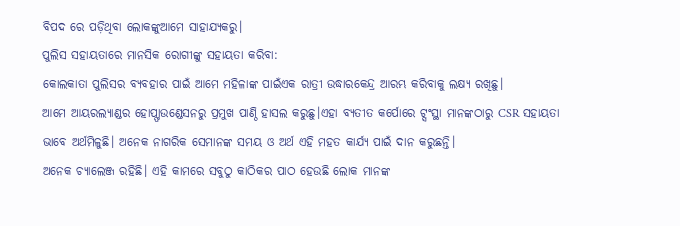ବିପଦ ରେ ପଡ଼ିଥିବା ଲୋକଙ୍କୁଆମେ ସାହାଯ୍ୟକରୁ।
ପୁଲିସ ସହାୟତାରେ ମାନସିକ ରୋଗୀଙ୍କୁ ସହାୟତା କରିବା:
କୋଲକାତା ପୁଲିସର ବ୍ୟବହାର ପାଇଁ ଆମେ ମହିଳାଙ୍କ ପାଇଁଏକ ରାତ୍ରୀ ଉଦ୍ଧାରକେନ୍ଦ୍ର ଆରମ୍ଭ କରିବାକୁ ଲକ୍ଷ୍ୟ ରଖିଛୁ।
ଆମେ ଆୟରଲ୍ୟାଣ୍ଡର ହୋପ୍ଫାଉଣ୍ଡେସନରୁ ପ୍ରମୁଖ ପାଣ୍ଠି ହାସଲ କରୁଛୁ।ଏହା ବ୍ୟତୀତ କର୍ପୋରେ ଟ୍ସଂସ୍ଥା ମାନଙ୍କଠାରୁ CSR ସହାୟତା ଭାବେ ଅର୍ଥମିଳୁଛି। ଅନେକ ନାଗରିକ ସେମାନଙ୍କ ସମୟ ଓ ଅର୍ଥ ଏହି ମହତ କାର୍ଯ୍ୟ ପାଇଁ ଦାନ କରୁଛନ୍ତି।
ଅନେକ ଚ୍ୟାଲେଞ୍ଜ ରହିଛି। ଏହି କାମରେ ସବୁଠୁ କାଠିକର ପାଠ ହେଉଛି ଲୋକ ମାନଙ୍କ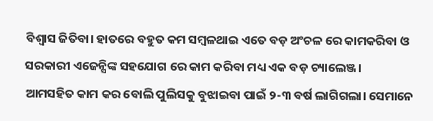ବିଶ୍ୱାସ ଜିତିବା। ହାତରେ ବହୁତ କମ ସମ୍ବଳଥାଇ ଏତେ ବଡ଼ ଅଂଚଳ ରେ କାମକରିବା ଓ ସରକାରୀ ଏଜେନ୍ସିଙ୍କ ସହଯୋଗ ରେ କାମ କରିବା ମଧ୍ୟ ଏକ ବଡ଼ ଚ୍ୟାଲେଞ୍ଜ।
ଆମସହିତ କାମ କର ବୋଲି ପୁଲିସକୁ ବୁଝାଇବା ପାଇଁ ୨-୩ ବର୍ଷ ଲାଗିଗଲା। ସେମାନେ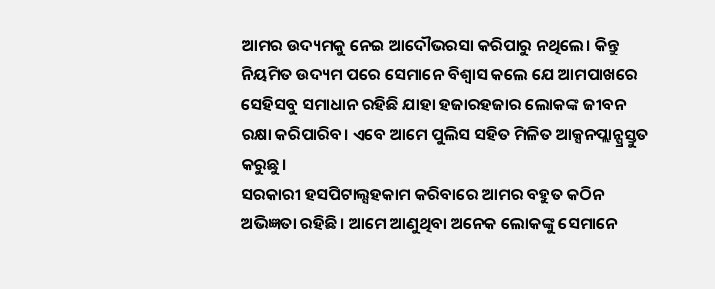ଆମର ଉଦ୍ୟମକୁ ନେଇ ଆଦୌଭରସା କରିପାରୁ ନଥିଲେ। କିନ୍ତୁ ନିୟମିତ ଉଦ୍ୟମ ପରେ ସେମାନେ ବିଶ୍ୱାସ କଲେ ଯେ ଆମପାଖରେ ସେହିସବୁ ସମାଧାନ ରହିଛି ଯାହା ହଜାରହଜାର ଲୋକଙ୍କ ଜୀବନ ରକ୍ଷା କରିପାରିବ। ଏବେ ଆମେ ପୁଲିସ ସହିତ ମିଳିତ ଆକ୍ସନପ୍ଲାନ୍ପ୍ରସ୍ତୁତ କରୁଛୁ।
ସରକାରୀ ହସପିଟାଲ୍ସହକାମ କରିବାରେ ଆମର ବହୁତ କଠିନ ଅଭିଜ୍ଞତା ରହିଛି। ଆମେ ଆଣୁଥିବା ଅନେକ ଲୋକଙ୍କୁ ସେମାନେ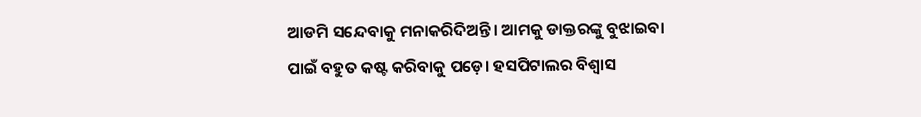ଆଡମି ସନ୍ଦେବାକୁ ମନାକରିଦିଅନ୍ତି। ଆମକୁ ଡାକ୍ତରଙ୍କୁ ବୁଝାଇବା ପାଇଁ ବହୁତ କଷ୍ଟ କରିବାକୁ ପଡ଼େ। ହସପିଟାଲର ବିଶ୍ୱାସ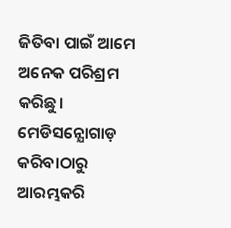ଜିତିବା ପାଇଁ ଆମେ ଅନେକ ପରିଶ୍ରମ କରିଛୁ। ମେଡିସନ୍ଯୋଗାଡ଼ କରିବାଠାରୁ ଆରମ୍ଭକରି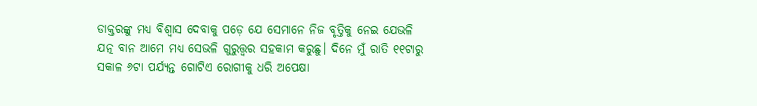ଡାକ୍ତରଙ୍କୁ ମଧ୍ୟ ବିଶ୍ୱାସ ଦେବାକୁ ପଡ଼େ ଯେ ସେମାନେ ନିଜ ବୃତ୍ତିକୁ ନେଇ ଯେଭଳି ଯତ୍ନ ବାନ ଆମେ ମଧ୍ୟ ସେଭଳି ଗୁରୁତ୍ତ୍ଵର ସହକାମ କରୁଛୁ। ଦିନେ ମୁଁ ରାତି ୧୧ଟାରୁ ସକାଳ ୬ଟା ପର୍ଯ୍ୟନ୍ତ ଗୋଟିଏ ରୋଗୀକୁ ଧରି ଅପେକ୍ଷା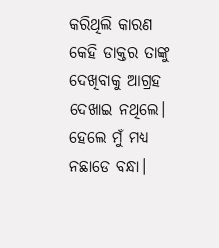କରିଥିଲି କାରଣ କେହି ଡାକ୍ତର ତାଙ୍କୁ ଦେଖିବାକୁ ଆଗ୍ରହ ଦେଖାଇ ନଥିଲେ। ହେଲେ ମୁଁ ମଧ୍ୟ ନଛାଡେ ବନ୍ଧା।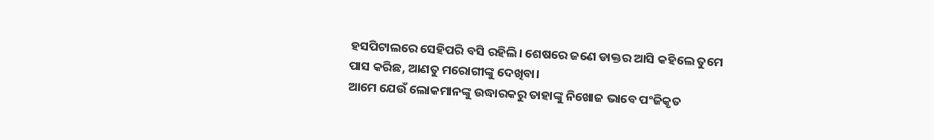ହସପିଟାଲରେ ସେହିପରି ବସି ରହିଲି। ଶେଷରେ ଜଣେ ଡାକ୍ତର ଆସି କହିଲେ ତୁମେ ପାସ କରିଛ, ଆଣତୁ ମରୋଗୀଙ୍କୁ ଦେଖିବା।
ଆମେ ଯେଉଁ ଲୋକମାନଙ୍କୁ ଉଦ୍ଧାରକରୁ ତାହାଙ୍କୁ ନିଖୋଜ ଭାବେ ପଂଜିକୃତ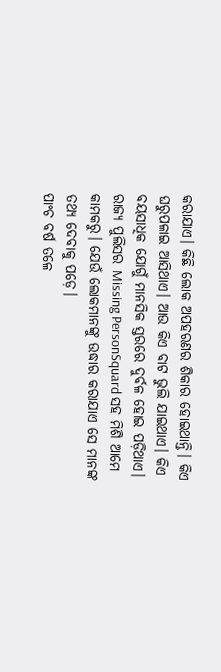କରାଯାଏ। କିଛି ଲୋକ ଅପହରଣର ଶିକାର ହୋଇଥାନ୍ତି। କିଏ ଘରୁପଳାଇ ଆସିଥାଏ। ଆଉ କିଏ ବାଟ ଭୁଲି ଯାଇଥାଏ। କିଏ ବୟସାଧିକ ଯୋଗୁଁ ମାନସିକ ସ୍ତରରେ ଦୁର୍ବଳ ହୋଇ ପଡ଼ିଥାଏ। ରାଜ୍ୟ ପୁଲିସର Missing PersonSquard ସହ ମିଶି ଆମେ କାମକରୁ। ଯେଉଁ ଲୋକମାନଙ୍କୁ ଉଦ୍ଧାର କରାଯାଏ ସେ ମାନଙ୍କ ତଥ୍ୟ ଦେବାକୁ ପଡ଼େ।
ପାଂଚ ବର୍ଷ ତଳେ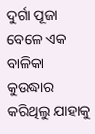ଦୁର୍ଗା ପୂଜା ବେଳେ ଏକ ବାଳିକା କୁଉଦ୍ଧାର କରିଥିଲୁ ଯାହାକୁ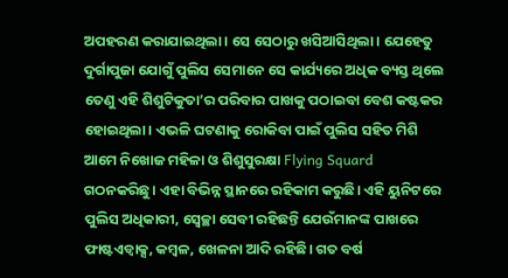ଅପହରଣ କରାଯାଇଥିଲା। ସେ ସେଠାରୁ ଖସିଆସିଥିଲା। ଯେହେତୁ ଦୁର୍ଗାପୁଜା ଯୋଗୁଁ ପୁଲିସ ସେମାନେ ସେ କାର୍ଯ୍ୟରେ ଅଧିକ ବ୍ୟସ୍ତ ଥିଲେ ତେଣୁ ଏହି ଶିଶୁଟିକୁତା’ର ପରିବାର ପାଖକୁ ପଠାଇବା ବେଶ କଷ୍ଟକର ହୋଇଥିଲା। ଏଭଳି ଘଟଣାକୁ ରୋକିବା ପାଇଁ ପୁଲିସ ସହିତ ମିଶି ଆମେ ନିଖୋଜ ମହିଳା ଓ ଶିଶୁସୁରକ୍ଷା Flying Squard ଗଠନକରିଛୁ। ଏହା ବିଭିନ୍ନ ସ୍ଥାନରେ ରହିକାମ କରୁଛି। ଏହି ୟୁନିଟରେ ପୁଲିସ ଅଧିକାରୀ, ସ୍ୱେଚ୍ଛା ସେବୀ ରହିଛନ୍ତି ଯେଉଁମାନଙ୍କ ପାଖରେ ଫାଷ୍ଟଏଡ୍ବାକ୍ସ, କମ୍ବଳ, ଖେଳନା ଆଦି ରହିଛି। ଗତ ବର୍ଷ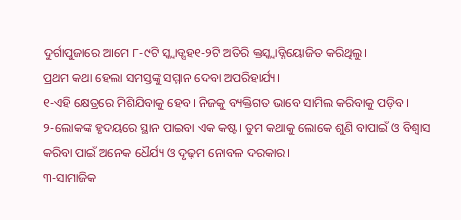ଦୁର୍ଗାପୁଜାରେ ଆମେ ୮-୯ଟି ସ୍କ୍ୱାଡ୍ସହ୧-୨ଟି ଅତିରି କ୍ତସ୍କ୍ୱାଡ୍ନିୟୋଜିତ କରିଥିଲୁ।
ପ୍ରଥମ କଥା ହେଲା ସମସ୍ତଙ୍କୁ ସମ୍ମାନ ଦେବା ଅପରିହାର୍ଯ୍ୟ।
୧-ଏହି କ୍ଷେତ୍ରରେ ମିଶିଯିବାକୁ ହେବ। ନିଜକୁ ବ୍ୟକ୍ତିଗତ ଭାବେ ସାମିଲ କରିବାକୁ ପଡ଼ିବ।
୨-ଲୋକଙ୍କ ହୃଦୟରେ ସ୍ଥାନ ପାଇବା ଏକ କଷ୍ଟ। ତୁମ କଥାକୁ ଲୋକେ ଶୁଣି ବାପାଇଁ ଓ ବିଶ୍ୱାସ କରିବା ପାଇଁ ଅନେକ ଧୈର୍ଯ୍ୟ ଓ ଦୃଢ଼ମ ନୋବଳ ଦରକାର।
୩-ସାମାଜିକ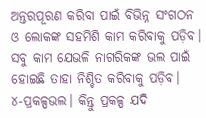ଅନ୍ତରପୂରଣ କରିବା ପାଇଁ ବିଭିନ୍ନ ସଂଗଠନ ଓ ଲୋକଙ୍କ ସହମିଶି କାମ କରିବାକୁ ପଡ଼ିବ। ସବୁ କାମ ଯେଭଳି ନାଗରିକଙ୍କ ଭଲ ପାଇଁ ହୋଇଛି ତାହା ନିଶ୍ଚିତ କରିବାକୁ ପଡ଼ିବ।
୪-ପ୍ରକଳ୍ପଭଲ। କିନ୍ତୁ ପ୍ରକଳ୍ପ ଯଦି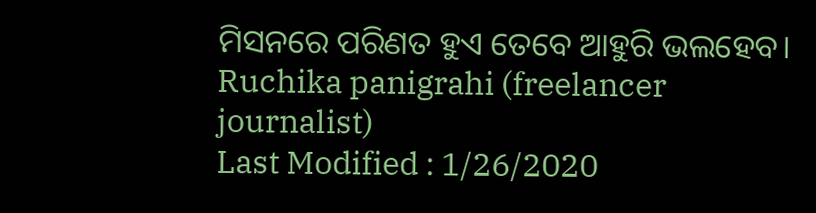ମିସନରେ ପରିଣତ ହୁଏ ତେବେ ଆହୁରି ଭଲହେବ।
Ruchika panigrahi (freelancer journalist)
Last Modified : 1/26/2020